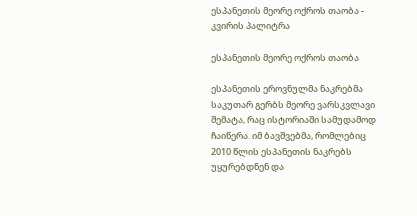ესპანეთის მეორე ოქროს თაობა - კვირის პალიტრა

ესპანეთის მეორე ოქროს თაობა

ესპანეთის ეროვნულმა ნაკრებმა საკუთარ გერბს მეორე ვარსკვლავი შემატა, რაც ისტორიაში სამუდამოდ ჩაიწერა. იმ ბავშვებმა, რომლებიც 2010 წლის ესპანეთის ნაკრებს უყურებდნენ და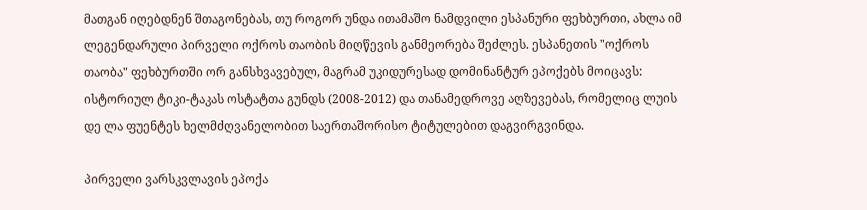მათგან იღებდნენ შთაგონებას, თუ როგორ უნდა ითამაშო ნამდვილი ესპანური ფეხბურთი, ახლა იმ ლეგენდარული პირველი ოქროს თაობის მიღწევის განმეორება შეძლეს. ესპანეთის "ოქროს თაობა" ფეხბურთში ორ განსხვავებულ, მაგრამ უკიდურესად დომინანტურ ეპოქებს მოიცავს: ისტორიულ ტიკი-ტაკას ოსტატთა გუნდს (2008-2012) და თანამედროვე აღზევებას, რომელიც ლუის დე ლა ფუენტეს ხელმძღვანელობით საერთაშორისო ტიტულებით დაგვირგვინდა.

პირველი ვარსკვლავის ეპოქა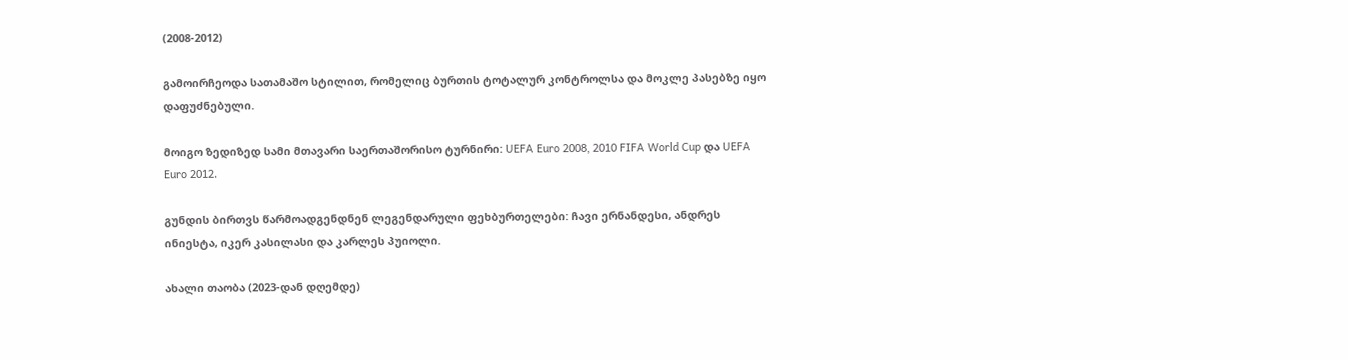(2008-2012)

გამოირჩეოდა სათამაშო სტილით, რომელიც ბურთის ტოტალურ კონტროლსა და მოკლე პასებზე იყო დაფუძნებული.

მოიგო ზედიზედ სამი მთავარი საერთაშორისო ტურნირი: UEFA Euro 2008, 2010 FIFA World Cup და UEFA Euro 2012.

გუნდის ბირთვს წარმოადგენდნენ ლეგენდარული ფეხბურთელები: ჩავი ერნანდესი, ანდრეს ინიესტა, იკერ კასილასი და კარლეს პუიოლი.

ახალი თაობა (2023-დან დღემდე)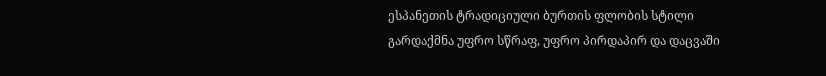ესპანეთის ტრადიციული ბურთის ფლობის სტილი გარდაქმნა უფრო სწრაფ, უფრო პირდაპირ და დაცვაში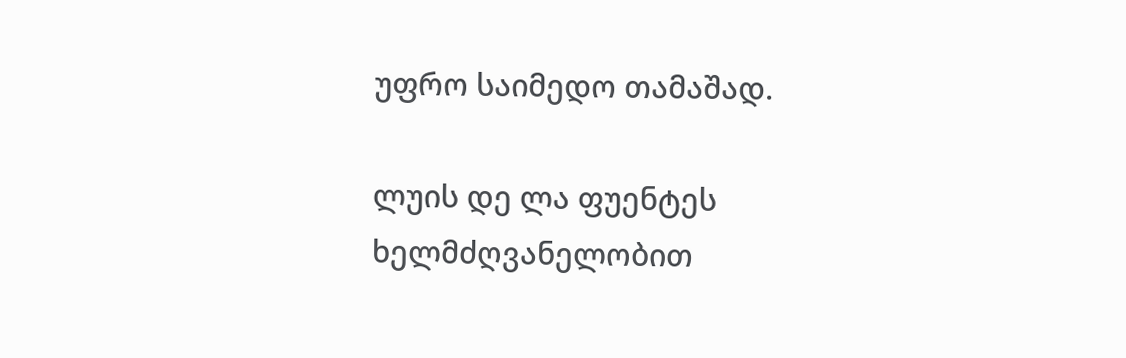უფრო საიმედო თამაშად.

ლუის დე ლა ფუენტეს ხელმძღვანელობით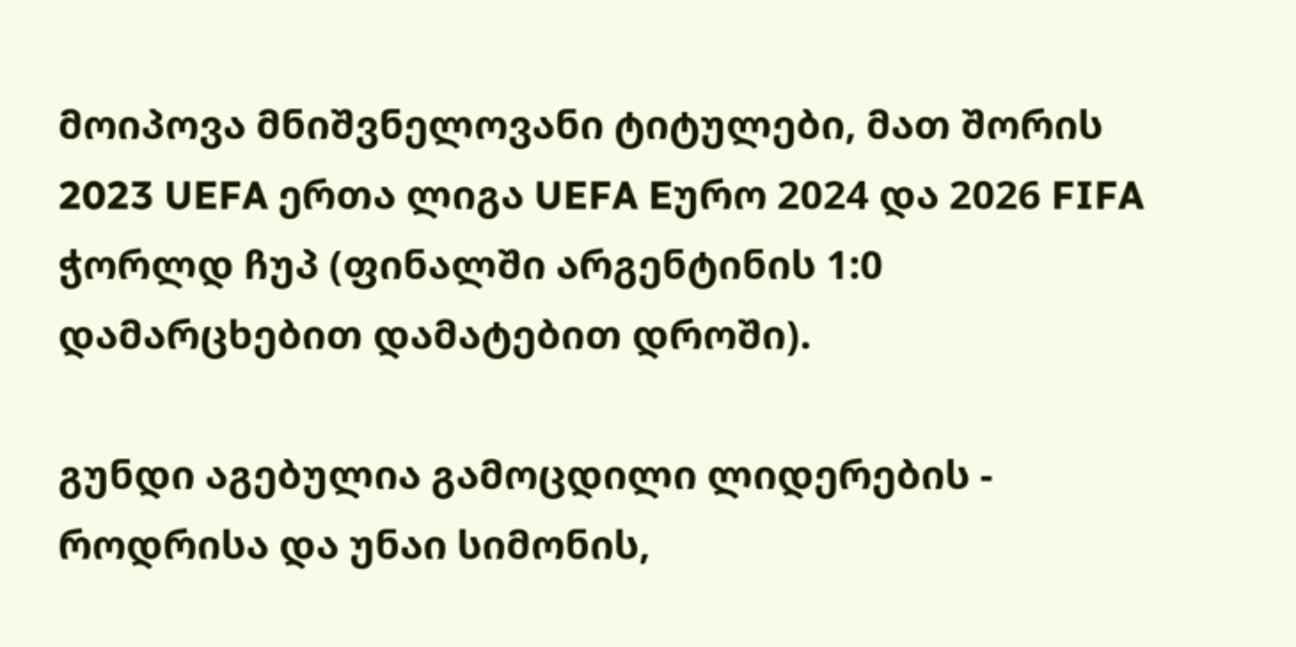მოიპოვა მნიშვნელოვანი ტიტულები, მათ შორის 2023 UEFA ერთა ლიგა UEFA Eურო 2024 და 2026 FIFA ჭორლდ ჩუპ (ფინალში არგენტინის 1:0 დამარცხებით დამატებით დროში).

გუნდი აგებულია გამოცდილი ლიდერების - როდრისა და უნაი სიმონის,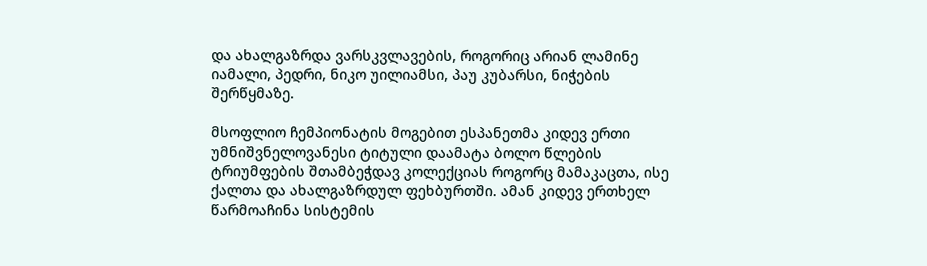და ახალგაზრდა ვარსკვლავების, როგორიც არიან ლამინე იამალი, პედრი, ნიკო უილიამსი, პაუ კუბარსი, ნიჭების შერწყმაზე.

მსოფლიო ჩემპიონატის მოგებით ესპანეთმა კიდევ ერთი უმნიშვნელოვანესი ტიტული დაამატა ბოლო წლების ტრიუმფების შთამბეჭდავ კოლექციას როგორც მამაკაცთა, ისე ქალთა და ახალგაზრდულ ფეხბურთში. ამან კიდევ ერთხელ წარმოაჩინა სისტემის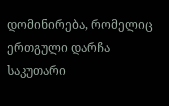დომინირება, რომელიც ერთგული დარჩა საკუთარი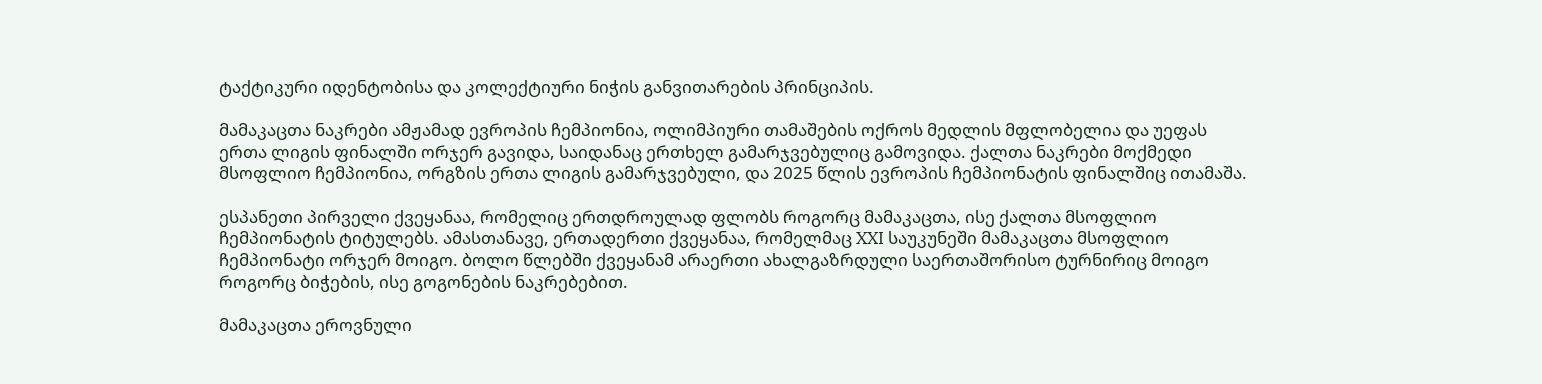ტაქტიკური იდენტობისა და კოლექტიური ნიჭის განვითარების პრინციპის.

მამაკაცთა ნაკრები ამჟამად ევროპის ჩემპიონია, ოლიმპიური თამაშების ოქროს მედლის მფლობელია და უეფას ერთა ლიგის ფინალში ორჯერ გავიდა, საიდანაც ერთხელ გამარჯვებულიც გამოვიდა. ქალთა ნაკრები მოქმედი მსოფლიო ჩემპიონია, ორგზის ერთა ლიგის გამარჯვებული, და 2025 წლის ევროპის ჩემპიონატის ფინალშიც ითამაშა.

ესპანეთი პირველი ქვეყანაა, რომელიც ერთდროულად ფლობს როგორც მამაკაცთა, ისე ქალთა მსოფლიო ჩემპიონატის ტიტულებს. ამასთანავე, ერთადერთი ქვეყანაა, რომელმაც XXI საუკუნეში მამაკაცთა მსოფლიო ჩემპიონატი ორჯერ მოიგო. ბოლო წლებში ქვეყანამ არაერთი ახალგაზრდული საერთაშორისო ტურნირიც მოიგო როგორც ბიჭების, ისე გოგონების ნაკრებებით.

მამაკაცთა ეროვნული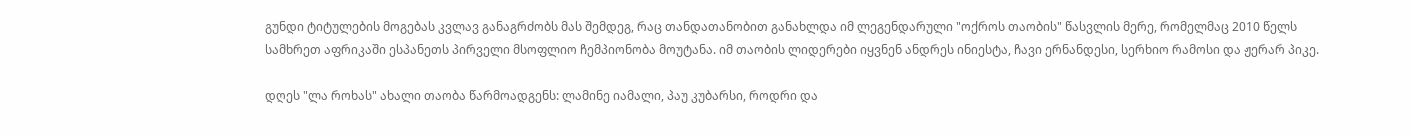გუნდი ტიტულების მოგებას კვლავ განაგრძობს მას შემდეგ, რაც თანდათანობით განახლდა იმ ლეგენდარული "ოქროს თაობის" წასვლის მერე, რომელმაც 2010 წელს სამხრეთ აფრიკაში ესპანეთს პირველი მსოფლიო ჩემპიონობა მოუტანა. იმ თაობის ლიდერები იყვნენ ანდრეს ინიესტა, ჩავი ერნანდესი, სერხიო რამოსი და ჟერარ პიკე.

დღეს "ლა როხას" ახალი თაობა წარმოადგენს: ლამინე იამალი, პაუ კუბარსი, როდრი და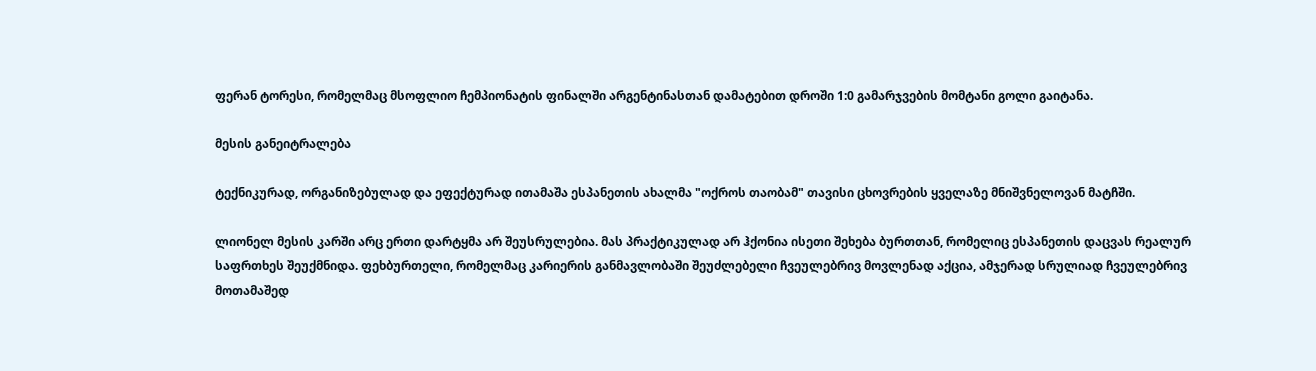ფერან ტორესი, რომელმაც მსოფლიო ჩემპიონატის ფინალში არგენტინასთან დამატებით დროში 1:0 გამარჯვების მომტანი გოლი გაიტანა.

მესის განეიტრალება

ტექნიკურად, ორგანიზებულად და ეფექტურად ითამაშა ესპანეთის ახალმა "ოქროს თაობამ" თავისი ცხოვრების ყველაზე მნიშვნელოვან მატჩში.

ლიონელ მესის კარში არც ერთი დარტყმა არ შეუსრულებია. მას პრაქტიკულად არ ჰქონია ისეთი შეხება ბურთთან, რომელიც ესპანეთის დაცვას რეალურ საფრთხეს შეუქმნიდა. ფეხბურთელი, რომელმაც კარიერის განმავლობაში შეუძლებელი ჩვეულებრივ მოვლენად აქცია, ამჯერად სრულიად ჩვეულებრივ მოთამაშედ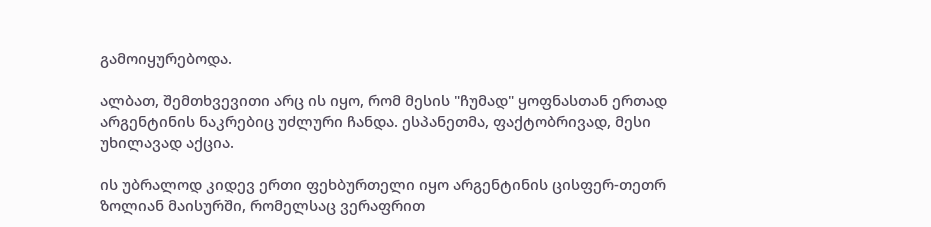გამოიყურებოდა.

ალბათ, შემთხვევითი არც ის იყო, რომ მესის "ჩუმად" ყოფნასთან ერთად არგენტინის ნაკრებიც უძლური ჩანდა. ესპანეთმა, ფაქტობრივად, მესი უხილავად აქცია.

ის უბრალოდ კიდევ ერთი ფეხბურთელი იყო არგენტინის ცისფერ-თეთრ ზოლიან მაისურში, რომელსაც ვერაფრით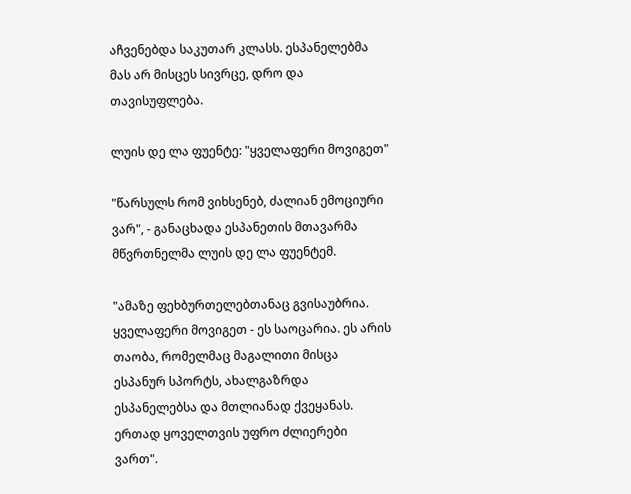აჩვენებდა საკუთარ კლასს. ესპანელებმა მას არ მისცეს სივრცე, დრო და თავისუფლება.

ლუის დე ლა ფუენტე: "ყველაფერი მოვიგეთ"

"წარსულს რომ ვიხსენებ, ძალიან ემოციური ვარ", - განაცხადა ესპანეთის მთავარმა მწვრთნელმა ლუის დე ლა ფუენტემ.

"ამაზე ფეხბურთელებთანაც გვისაუბრია. ყველაფერი მოვიგეთ - ეს საოცარია. ეს არის თაობა, რომელმაც მაგალითი მისცა ესპანურ სპორტს, ახალგაზრდა ესპანელებსა და მთლიანად ქვეყანას. ერთად ყოველთვის უფრო ძლიერები ვართ".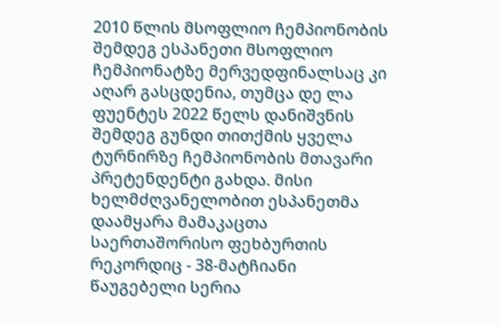2010 წლის მსოფლიო ჩემპიონობის შემდეგ ესპანეთი მსოფლიო ჩემპიონატზე მერვედფინალსაც კი აღარ გასცდენია, თუმცა დე ლა ფუენტეს 2022 წელს დანიშვნის შემდეგ გუნდი თითქმის ყველა ტურნირზე ჩემპიონობის მთავარი პრეტენდენტი გახდა. მისი ხელმძღვანელობით ესპანეთმა დაამყარა მამაკაცთა საერთაშორისო ფეხბურთის რეკორდიც - 38-მატჩიანი წაუგებელი სერია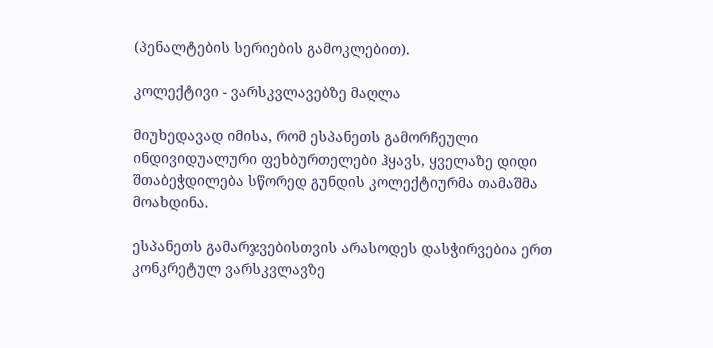(პენალტების სერიების გამოკლებით).

კოლექტივი - ვარსკვლავებზე მაღლა

მიუხედავად იმისა, რომ ესპანეთს გამორჩეული ინდივიდუალური ფეხბურთელები ჰყავს, ყველაზე დიდი შთაბეჭდილება სწორედ გუნდის კოლექტიურმა თამაშმა მოახდინა.

ესპანეთს გამარჯვებისთვის არასოდეს დასჭირვებია ერთ კონკრეტულ ვარსკვლავზე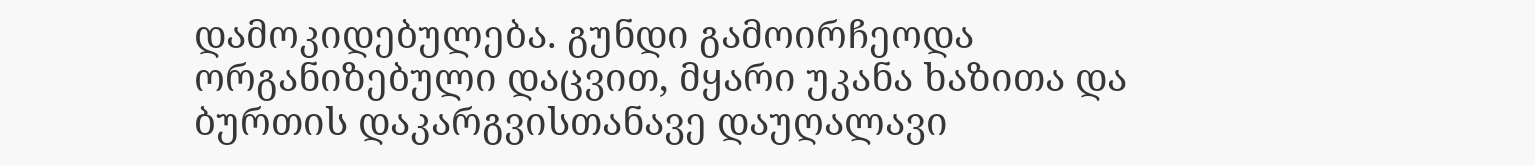დამოკიდებულება. გუნდი გამოირჩეოდა ორგანიზებული დაცვით, მყარი უკანა ხაზითა და ბურთის დაკარგვისთანავე დაუღალავი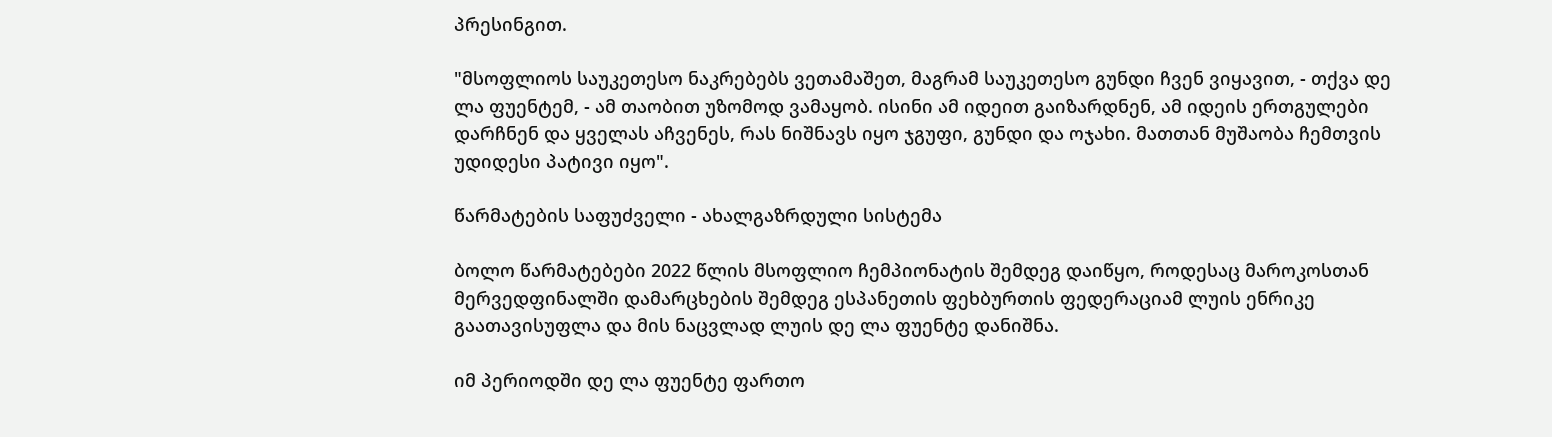პრესინგით.

"მსოფლიოს საუკეთესო ნაკრებებს ვეთამაშეთ, მაგრამ საუკეთესო გუნდი ჩვენ ვიყავით, - თქვა დე ლა ფუენტემ, - ამ თაობით უზომოდ ვამაყობ. ისინი ამ იდეით გაიზარდნენ, ამ იდეის ერთგულები დარჩნენ და ყველას აჩვენეს, რას ნიშნავს იყო ჯგუფი, გუნდი და ოჯახი. მათთან მუშაობა ჩემთვის უდიდესი პატივი იყო".

წარმატების საფუძველი - ახალგაზრდული სისტემა

ბოლო წარმატებები 2022 წლის მსოფლიო ჩემპიონატის შემდეგ დაიწყო, როდესაც მაროკოსთან მერვედფინალში დამარცხების შემდეგ ესპანეთის ფეხბურთის ფედერაციამ ლუის ენრიკე გაათავისუფლა და მის ნაცვლად ლუის დე ლა ფუენტე დანიშნა.

იმ პერიოდში დე ლა ფუენტე ფართო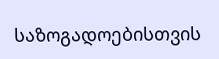საზოგადოებისთვის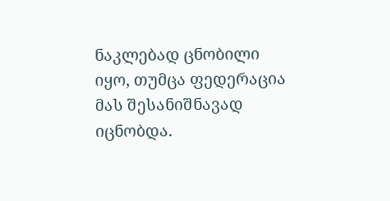ნაკლებად ცნობილი იყო, თუმცა ფედერაცია მას შესანიშნავად იცნობდა.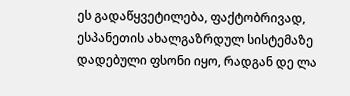ეს გადაწყვეტილება, ფაქტობრივად, ესპანეთის ახალგაზრდულ სისტემაზე დადებული ფსონი იყო, რადგან დე ლა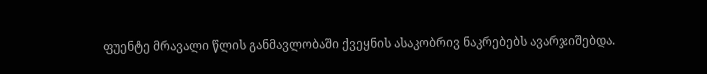ფუენტე მრავალი წლის განმავლობაში ქვეყნის ასაკობრივ ნაკრებებს ავარჯიშებდა.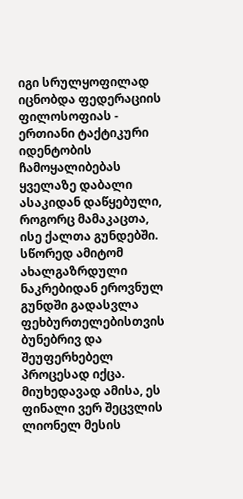იგი სრულყოფილად იცნობდა ფედერაციის ფილოსოფიას - ერთიანი ტაქტიკური იდენტობის ჩამოყალიბებას ყველაზე დაბალი ასაკიდან დაწყებული, როგორც მამაკაცთა, ისე ქალთა გუნდებში. სწორედ ამიტომ ახალგაზრდული ნაკრებიდან ეროვნულ გუნდში გადასვლა ფეხბურთელებისთვის ბუნებრივ და შეუფერხებელ პროცესად იქცა. მიუხედავად ამისა, ეს ფინალი ვერ შეცვლის ლიონელ მესის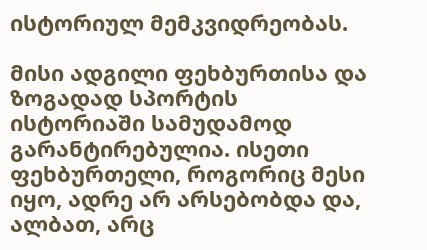ისტორიულ მემკვიდრეობას.

მისი ადგილი ფეხბურთისა და ზოგადად სპორტის ისტორიაში სამუდამოდ გარანტირებულია. ისეთი ფეხბურთელი, როგორიც მესი იყო, ადრე არ არსებობდა და, ალბათ, არც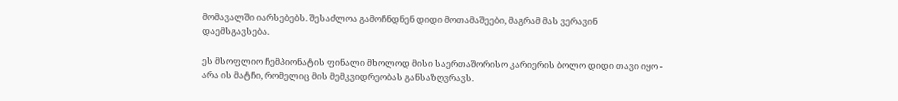მომავალში იარსებებს. შესაძლოა გამოჩნდნენ დიდი მოთამაშეები, მაგრამ მას ვერავინ დაემსგავსება.

ეს მსოფლიო ჩემპიონატის ფინალი მხოლოდ მისი საერთაშორისო კარიერის ბოლო დიდი თავი იყო - არა ის მატჩი, რომელიც მის მემკვიდრეობას განსაზღვრავს.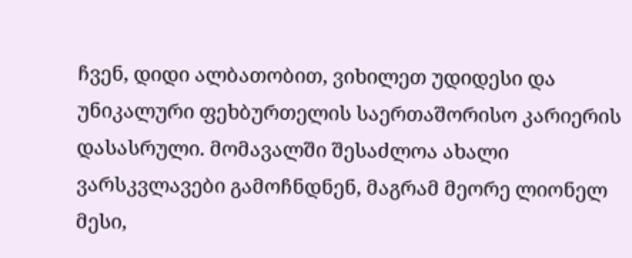ჩვენ, დიდი ალბათობით, ვიხილეთ უდიდესი და უნიკალური ფეხბურთელის საერთაშორისო კარიერის დასასრული. მომავალში შესაძლოა ახალი ვარსკვლავები გამოჩნდნენ, მაგრამ მეორე ლიონელ მესი,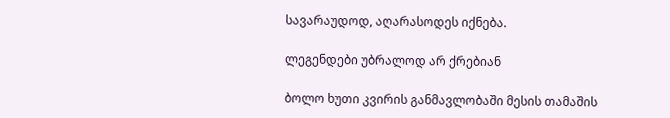სავარაუდოდ, აღარასოდეს იქნება.

ლეგენდები უბრალოდ არ ქრებიან

ბოლო ხუთი კვირის განმავლობაში მესის თამაშის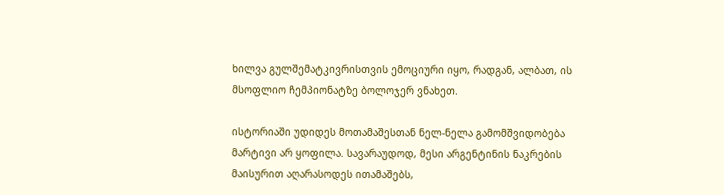ხილვა გულშემატკივრისთვის ემოციური იყო, რადგან, ალბათ, ის მსოფლიო ჩემპიონატზე ბოლოჯერ ვნახეთ.

ისტორიაში უდიდეს მოთამაშესთან ნელ-ნელა გამომშვიდობება მარტივი არ ყოფილა. სავარაუდოდ, მესი არგენტინის ნაკრების მაისურით აღარასოდეს ითამაშებს,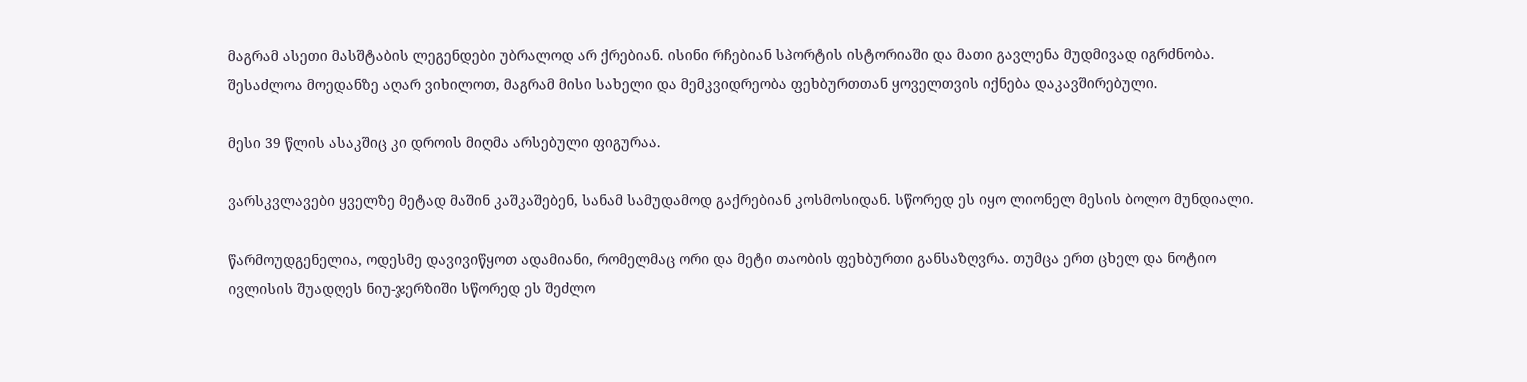მაგრამ ასეთი მასშტაბის ლეგენდები უბრალოდ არ ქრებიან. ისინი რჩებიან სპორტის ისტორიაში და მათი გავლენა მუდმივად იგრძნობა. შესაძლოა მოედანზე აღარ ვიხილოთ, მაგრამ მისი სახელი და მემკვიდრეობა ფეხბურთთან ყოველთვის იქნება დაკავშირებული.

მესი 39 წლის ასაკშიც კი დროის მიღმა არსებული ფიგურაა.

ვარსკვლავები ყველზე მეტად მაშინ კაშკაშებენ, სანამ სამუდამოდ გაქრებიან კოსმოსიდან. სწორედ ეს იყო ლიონელ მესის ბოლო მუნდიალი.

წარმოუდგენელია, ოდესმე დავივიწყოთ ადამიანი, რომელმაც ორი და მეტი თაობის ფეხბურთი განსაზღვრა. თუმცა ერთ ცხელ და ნოტიო ივლისის შუადღეს ნიუ-ჯერზიში სწორედ ეს შეძლო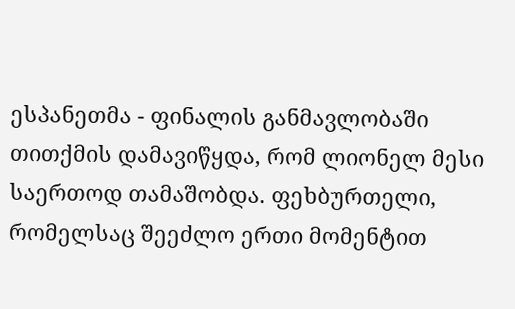ესპანეთმა - ფინალის განმავლობაში თითქმის დამავიწყდა, რომ ლიონელ მესი საერთოდ თამაშობდა. ფეხბურთელი, რომელსაც შეეძლო ერთი მომენტით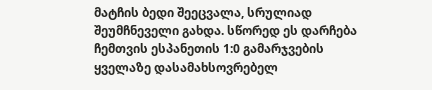მატჩის ბედი შეეცვალა, სრულიად შეუმჩნეველი გახდა. სწორედ ეს დარჩება ჩემთვის ესპანეთის 1:0 გამარჯვების ყველაზე დასამახსოვრებელ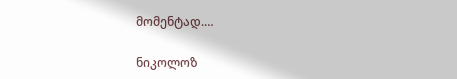მომენტად.…

ნიკოლოზ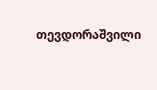თევდორაშვილი